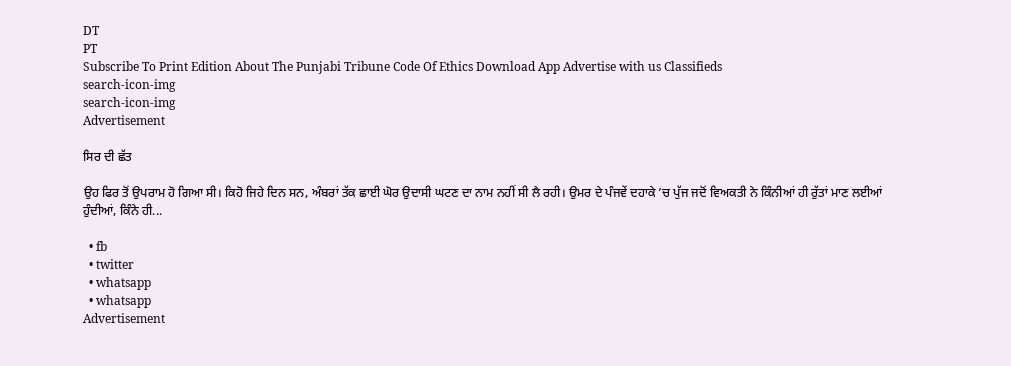DT
PT
Subscribe To Print Edition About The Punjabi Tribune Code Of Ethics Download App Advertise with us Classifieds
search-icon-img
search-icon-img
Advertisement

ਸਿਰ ਦੀ ਛੱਤ

ਉਹ ਫਿਰ ਤੋਂ ਉਪਰਾਮ ਹੋ ਗਿਆ ਸੀ। ਕਿਹੋ ਜਿਹੇ ਦਿਨ ਸਨ, ਅੰਬਰਾਂ ਤੱਕ ਛਾਈ ਘੋਰ ਉਦਾਸੀ ਘਟਣ ਦਾ ਨਾਮ ਨਹੀਂ ਸੀ ਲੈ ਰਹੀ। ਉਮਰ ਦੇ ਪੰਜਵੇਂ ਦਹਾਕੇ ’ਚ ਪੁੱਜ ਜਦੋਂ ਵਿਅਕਤੀ ਨੇ ਕਿੰਨੀਆਂ ਹੀ ਰੁੱਤਾਂ ਮਾਣ ਲਈਆਂ ਹੁੰਦੀਆਂ, ਕਿੰਨੇ ਹੀ...

  • fb
  • twitter
  • whatsapp
  • whatsapp
Advertisement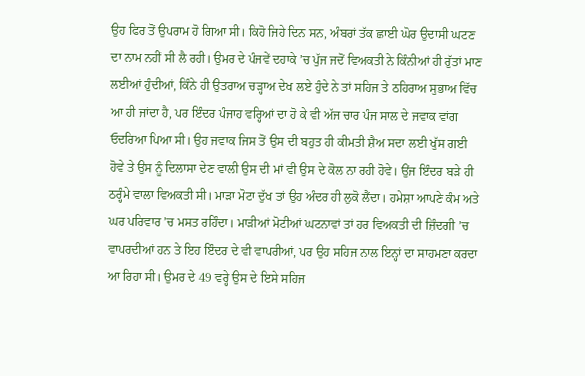ਉਹ ਫਿਰ ਤੋਂ ਉਪਰਾਮ ਹੋ ਗਿਆ ਸੀ। ਕਿਹੋ ਜਿਹੇ ਦਿਨ ਸਨ, ਅੰਬਰਾਂ ਤੱਕ ਛਾਈ ਘੋਰ ਉਦਾਸੀ ਘਟਣ ਦਾ ਨਾਮ ਨਹੀਂ ਸੀ ਲੈ ਰਹੀ। ਉਮਰ ਦੇ ਪੰਜਵੇਂ ਦਹਾਕੇ ’ਚ ਪੁੱਜ ਜਦੋਂ ਵਿਅਕਤੀ ਨੇ ਕਿੰਨੀਆਂ ਹੀ ਰੁੱਤਾਂ ਮਾਣ ਲਈਆਂ ਹੁੰਦੀਆਂ, ਕਿੰਨੇ ਹੀ ਉਤਰਾਅ ਚੜ੍ਹਾਅ ਦੇਖ ਲਏ ਹੁੰਦੇ ਨੇ ਤਾਂ ਸਹਿਜ ਤੇ ਠਹਿਰਾਅ ਸੁਭਾਅ ਵਿੱਚ ਆ ਹੀ ਜਾਂਦਾ ਹੈ, ਪਰ ਇੰਦਰ ਪੰਜਾਹ ਵਰ੍ਹਿਆਂ ਦਾ ਹੋ ਕੇ ਵੀ ਅੱਜ ਚਾਰ ਪੰਜ ਸਾਲ ਦੇ ਜਵਾਕ ਵਾਂਗ ਓਦਰਿਆ ਪਿਆ ਸੀ। ਉਹ ਜਵਾਕ ਜਿਸ ਤੋਂ ਉਸ ਦੀ ਬਹੁਤ ਹੀ ਕੀਮਤੀ ਸ਼ੈਅ ਸਦਾ ਲਈ ਖੁੱਸ ਗਈ ਹੋਵੇ ਤੇ ਉਸ ਨੂੰ ਦਿਲਾਸਾ ਦੇਣ ਵਾਲੀ ਉਸ ਦੀ ਮਾਂ ਵੀ ਉਸ ਦੇ ਕੋਲ ਨਾ ਰਹੀ ਹੋਵੇ। ਉਂਜ ਇੰਦਰ ਬੜੇ ਹੀ ਠਰ੍ਹੰਮੇ ਵਾਲਾ ਵਿਅਕਤੀ ਸੀ। ਮਾੜਾ ਮੋਟਾ ਦੁੱਖ ਤਾਂ ਉਹ ਅੰਦਰ ਹੀ ਲੁਕੋ ਲੈਂਦਾ। ਹਮੇਸ਼ਾ ਆਪਣੇ ਕੰਮ ਅਤੇ ਘਰ ਪਰਿਵਾਰ ’ਚ ਮਸਤ ਰਹਿੰਦਾ। ਮਾੜੀਆਂ ਮੋਟੀਆਂ ਘਟਨਾਵਾਂ ਤਾਂ ਹਰ ਵਿਅਕਤੀ ਦੀ ਜ਼ਿੰਦਗੀ ’ਚ ਵਾਪਰਦੀਆਂ ਹਨ ਤੇ ਇਹ ਇੰਦਰ ਦੇ ਵੀ ਵਾਪਰੀਆਂ, ਪਰ ਉਹ ਸਹਿਜ ਨਾਲ ਇਨ੍ਹਾਂ ਦਾ ਸਾਹਮਣਾ ਕਰਦਾ ਆ ਰਿਹਾ ਸੀ। ਉਮਰ ਦੇ 49 ਵਰ੍ਹੇ ਉਸ ਦੇ ਇਸੇ ਸਹਿਜ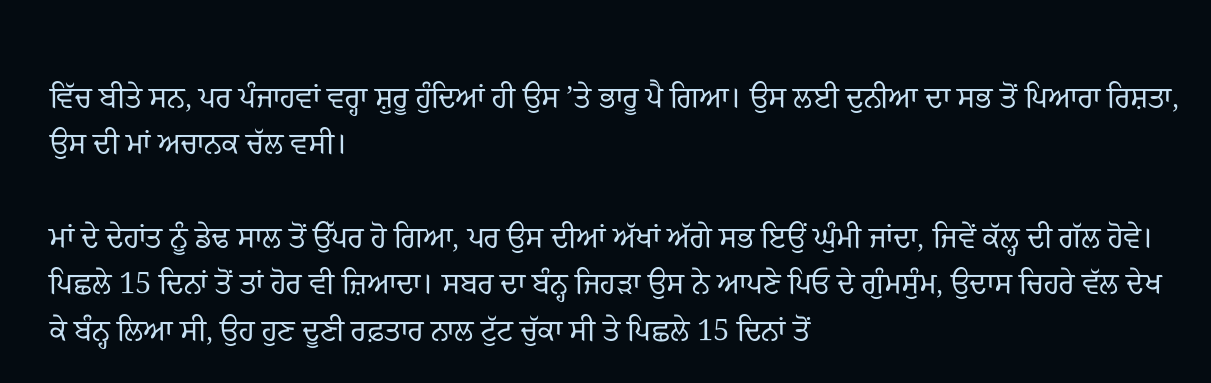ਵਿੱਚ ਬੀਤੇ ਸਨ, ਪਰ ਪੰਜਾਹਵਾਂ ਵਰ੍ਹਾ ਸ਼ੁਰੂ ਹੁੰਦਿਆਂ ਹੀ ਉਸ ’ਤੇ ਭਾਰੂ ਪੈ ਗਿਆ। ਉਸ ਲਈ ਦੁਨੀਆ ਦਾ ਸਭ ਤੋਂ ਪਿਆਰਾ ਰਿਸ਼ਤਾ, ਉਸ ਦੀ ਮਾਂ ਅਚਾਨਕ ਚੱਲ ਵਸੀ।

ਮਾਂ ਦੇ ਦੇਹਾਂਤ ਨੂੰ ਡੇਢ ਸਾਲ ਤੋਂ ਉੱਪਰ ਹੋ ਗਿਆ, ਪਰ ਉਸ ਦੀਆਂ ਅੱਖਾਂ ਅੱਗੇ ਸਭ ਇਉਂ ਘੁੰਮੀ ਜਾਂਦਾ, ਜਿਵੇਂ ਕੱਲ੍ਹ ਦੀ ਗੱਲ ਹੋਵੇ। ਪਿਛਲੇ 15 ਦਿਨਾਂ ਤੋਂ ਤਾਂ ਹੋਰ ਵੀ ਜ਼ਿਆਦਾ। ਸਬਰ ਦਾ ਬੰਨ੍ਹ ਜਿਹੜਾ ਉਸ ਨੇ ਆਪਣੇ ਪਿਓ ਦੇ ਗੁੰਮਸੁੰਮ, ਉਦਾਸ ਚਿਹਰੇ ਵੱਲ ਦੇਖ ਕੇ ਬੰਨ੍ਹ ਲਿਆ ਸੀ, ਉਹ ਹੁਣ ਦੂਣੀ ਰਫ਼ਤਾਰ ਨਾਲ ਟੁੱਟ ਚੁੱਕਾ ਸੀ ਤੇ ਪਿਛਲੇ 15 ਦਿਨਾਂ ਤੋਂ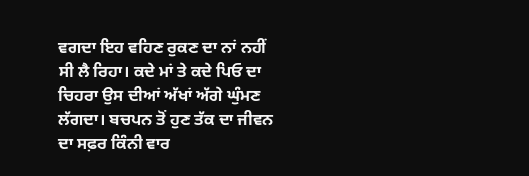ਵਗਦਾ ਇਹ ਵਹਿਣ ਰੁਕਣ ਦਾ ਨਾਂ ਨਹੀਂ ਸੀ ਲੈ ਰਿਹਾ। ਕਦੇ ਮਾਂ ਤੇ ਕਦੇ ਪਿਓ ਦਾ ਚਿਹਰਾ ਉਸ ਦੀਆਂ ਅੱਖਾਂ ਅੱਗੇ ਘੁੰਮਣ ਲੱਗਦਾ। ਬਚਪਨ ਤੋਂ ਹੁਣ ਤੱਕ ਦਾ ਜੀਵਨ ਦਾ ਸਫ਼ਰ ਕਿੰਨੀ ਵਾਰ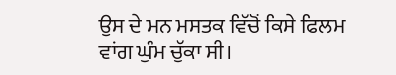ਉਸ ਦੇ ਮਨ ਮਸਤਕ ਵਿੱਚੋਂ ਕਿਸੇ ਫਿਲਮ ਵਾਂਗ ਘੁੰਮ ਚੁੱਕਾ ਸੀ।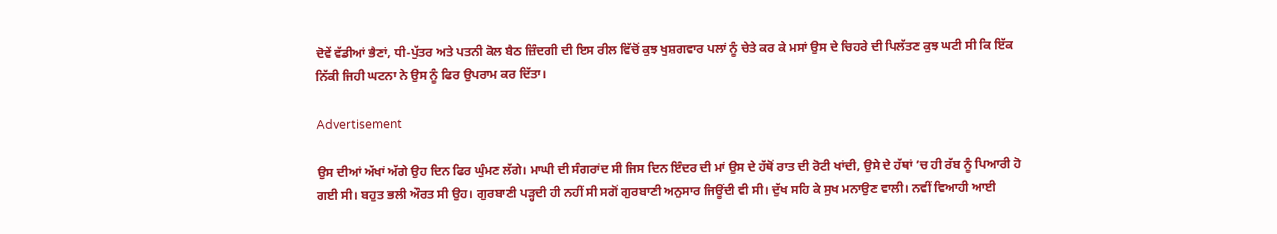ਦੋਵੇਂ ਵੱਡੀਆਂ ਭੈਣਾਂ, ਧੀ-ਪੁੱਤਰ ਅਤੇ ਪਤਨੀ ਕੋਲ ਬੈਠ ਜ਼ਿੰਦਗੀ ਦੀ ਇਸ ਰੀਲ ਵਿੱਚੋਂ ਕੁਝ ਖੁਸ਼ਗਵਾਰ ਪਲਾਂ ਨੂੰ ਚੇਤੇ ਕਰ ਕੇ ਮਸਾਂ ਉਸ ਦੇ ਚਿਹਰੇ ਦੀ ਪਿਲੱਤਣ ਕੁਝ ਘਟੀ ਸੀ ਕਿ ਇੱਕ ਨਿੱਕੀ ਜਿਹੀ ਘਟਨਾ ਨੇ ਉਸ ਨੂੰ ਫਿਰ ਉਪਰਾਮ ਕਰ ਦਿੱਤਾ।

Advertisement

ਉਸ ਦੀਆਂ ਅੱਖਾਂ ਅੱਗੇ ਉਹ ਦਿਨ ਫਿਰ ਘੁੰਮਣ ਲੱਗੇ। ਮਾਘੀ ਦੀ ਸੰਗਰਾਂਦ ਸੀ ਜਿਸ ਦਿਨ ਇੰਦਰ ਦੀ ਮਾਂ ਉਸ ਦੇ ਹੱਥੋਂ ਰਾਤ ਦੀ ਰੋਟੀ ਖਾਂਦੀ, ਉਸੇ ਦੇ ਹੱਥਾਂ ’ਚ ਹੀ ਰੱਬ ਨੂੰ ਪਿਆਰੀ ਹੋ ਗਈ ਸੀ। ਬਹੁਤ ਭਲੀ ਔਰਤ ਸੀ ਉਹ। ਗੁਰਬਾਣੀ ਪੜ੍ਹਦੀ ਹੀ ਨਹੀਂ ਸੀ ਸਗੋਂ ਗੁਰਬਾਣੀ ਅਨੁਸਾਰ ਜਿਊਂਦੀ ਵੀ ਸੀ। ਦੁੱਖ ਸਹਿ ਕੇ ਸੁਖ ਮਨਾਉਣ ਵਾਲੀ। ਨਵੀਂ ਵਿਆਹੀ ਆਈ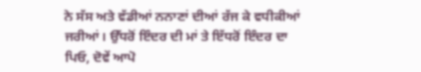ਨੇ ਸੱਸ ਅਤੇ ਵੱਡੀਆਂ ਨਨਾਣਾਂ ਦੀਆਂ ਰੱਜ ਕੇ ਵਧੀਕੀਆਂ ਜਰੀਆਂ। ਉੱਧਰੋਂ ਇੰਦਰ ਦੀ ਮਾਂ ਤੇ ਇੱਧਰੋਂ ਇੰਦਰ ਦਾ ਪਿਓ, ਦੋਵੇਂ ਆਪੋ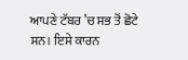ਆਪਣੇ ਟੱਬਰ ’ਚ ਸਭ ਤੋਂ ਛੋਟੇ ਸਨ। ਇਸੇ ਕਾਰਨ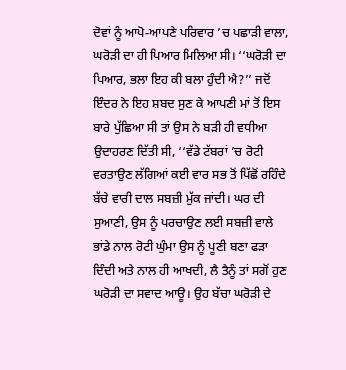ਦੋਵਾਂ ਨੂੰ ਆਪੋ-ਆਪਣੇ ਪਰਿਵਾਰ ’ਚ ਪਛਾੜੀ ਵਾਲਾ, ਘਰੋੜੀ ਦਾ ਹੀ ਪਿਆਰ ਮਿਲਿਆ ਸੀ। ‘‘ਘਰੋੜੀ ਦਾ ਪਿਆਰ, ਭਲਾ ਇਹ ਕੀ ਬਲਾ ਹੁੰਦੀ ਐ?’’ ਜਦੋਂ ਇੰਦਰ ਨੇ ਇਹ ਸ਼ਬਦ ਸੁਣ ਕੇ ਆਪਣੀ ਮਾਂ ਤੋਂ ਇਸ ਬਾਰੇ ਪੁੱਛਿਆ ਸੀ ਤਾਂ ਉਸ ਨੇ ਬੜੀ ਹੀ ਵਧੀਆ ਉਦਾਹਰਣ ਦਿੱਤੀ ਸੀ, ‘‘ਵੱਡੇ ਟੱਬਰਾਂ ’ਚ ਰੋਟੀ ਵਰਤਾਉਣ ਲੱਗਿਆਂ ਕਈ ਵਾਰ ਸਭ ਤੋਂ ਪਿੱਛੋਂ ਰਹਿੰਦੇ ਬੱਚੇ ਵਾਰੀ ਦਾਲ ਸਬਜ਼ੀ ਮੁੱਕ ਜਾਂਦੀ। ਘਰ ਦੀ ਸੁਆਣੀ, ਉਸ ਨੂੰ ਪਰਚਾਉਣ ਲਈ ਸਬਜ਼ੀ ਵਾਲੇ ਭਾਂਡੇ ਨਾਲ ਰੋਟੀ ਘੁੰਮਾ ਉਸ ਨੂੰ ਪੂਣੀ ਬਣਾ ਫੜਾ ਦਿੰਦੀ ਅਤੇ ਨਾਲ ਹੀ ਆਖਦੀ, ਲੈ ਤੈਨੂੰ ਤਾਂ ਸਗੋਂ ਹੁਣ ਘਰੋੜੀ ਦਾ ਸਵਾਦ ਆਊ। ਉਹ ਬੱਚਾ ਘਰੋੜੀ ਦੇ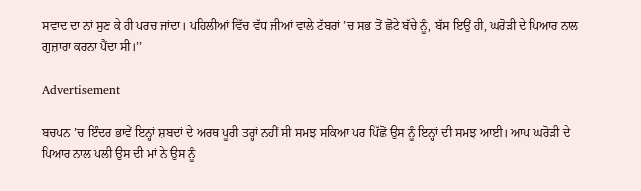ਸਵਾਦ ਦਾ ਨਾਂ ਸੁਣ ਕੇ ਹੀ ਪਰਚ ਜਾਂਦਾ। ਪਹਿਲੀਆਂ ਵਿੱਚ ਵੱਧ ਜੀਆਂ ਵਾਲੇ ਟੱਬਰਾਂ ’ਚ ਸਭ ਤੋਂ ਛੋਟੇ ਬੱਚੇ ਨੂੰ, ਬੱਸ ਇਉਂ ਹੀ, ਘਰੋੜੀ ਦੇ ਪਿਆਰ ਨਾਲ ਗੁਜ਼ਾਰਾ ਕਰਨਾ ਪੈਂਦਾ ਸੀ।’’

Advertisement

ਬਚਪਨ ’ਚ ਇੰਦਰ ਭਾਵੇਂ ਇਨ੍ਹਾਂ ਸ਼ਬਦਾਂ ਦੇ ਅਰਥ ਪੂਰੀ ਤਰ੍ਹਾਂ ਨਹੀਂ ਸੀ ਸਮਝ ਸਕਿਆ ਪਰ ਪਿੱਛੋਂ ਉਸ ਨੂੰ ਇਨ੍ਹਾਂ ਦੀ ਸਮਝ ਆਈ। ਆਪ ਘਰੋੜੀ ਦੇ ਪਿਆਰ ਨਾਲ ਪਲੀ ਉਸ ਦੀ ਮਾਂ ਨੇ ਉਸ ਨੂੰ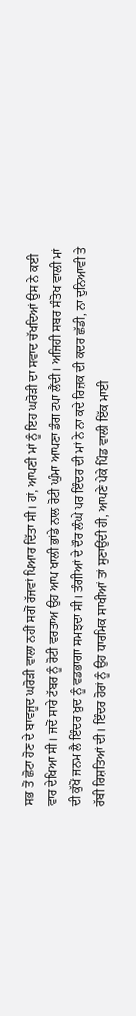ਸਭ ਤੋਂ ਛੋਟਾ ਹੋਣ ਦੇ ਬਾਵਜੂਦ ਘਰੋੜੀ ਵਾਲਾ ਨਹੀਂ ਸਗੋਂ ਰੱਜਵਾਂ ਪਿਆਰ ਦਿੱਤਾ ਸੀ। ਹਾਂ, ਆਪਣੀ ਮਾਂ ਨੂੰ ਇਹ ਘਰੋੜੀ ਦਾ ਸਵਾਦ ਚੱਖਦਿਆਂ ਉਸ ਨੇ ਕਈ ਵਾਰ ਦੇਖਿਆ ਸੀ। ਜਦੋਂ ਸਾਰੇ ਟੱਬਰ ਨੂੰ ਰੋਟੀ ਵਰਤਾਅ ਉਹ ਆਪ ਖਾਲੀ ਭਾਂਡੇ ਨਾਲ ਰੋਟੀ ਘੁੰਮਾ ਆਪਣਾ ਡੰਗ ਟਪਾ ਲੈਂਦੀ। ਅਜਿਹੀ ਸਬਰ ਸੰਤੋਖ ਵਾਲੀ ਮਾਂ ਦੀ ਕੁੱਖੋਂ ਜਨਮ ਲੈ ਇੰਦਰ ਖ਼ੁਦ ਨੂੰ ਵਡਭਾਗਾ ਸਮਝਦਾ ਸੀ। ਤੰਗੀਆਂ ਦੇ ਦੌਰ ਲੰਘੇ ਪਰ ਇੰਦਰ ਦੀ ਮਾਂ ਨੇ ਨਾ ਕਦੇ ਰਿਜ਼ਕ ਦੀ ਕਦਰ ਛੱਡੀ, ਨਾ ਦੁਨਿਆਵੀ ਤੇ ਰੱਬੀ ਰਿਸ਼ਤਿਆਂ ਦੀ। ਇੰਦਰ ਹੋਰਾਂ ਨੂੰ ਉਹ ਧਾਰਮਿਕ ਸਾਖੀਆਂ ਤਾਂ ਸੁਣਾਉਂਦੀ ਹੀ, ਆਪਣੇ ਪੇਕੇ ਪਿੰਡ ਵਾਲੀ ਇੱਕ ਮਾਈ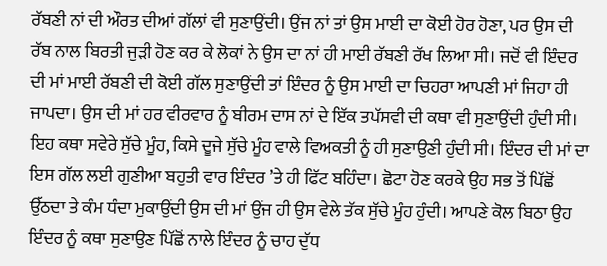ਰੱਬਣੀ ਨਾਂ ਦੀ ਔਰਤ ਦੀਆਂ ਗੱਲਾਂ ਵੀ ਸੁਣਾਉਂਦੀ। ਉਂਜ ਨਾਂ ਤਾਂ ਉਸ ਮਾਈ ਦਾ ਕੋਈ ਹੋਰ ਹੋਣਾ, ਪਰ ਉਸ ਦੀ ਰੱਬ ਨਾਲ ਬਿਰਤੀ ਜੁੜੀ ਹੋਣ ਕਰ ਕੇ ਲੋਕਾਂ ਨੇ ਉਸ ਦਾ ਨਾਂ ਹੀ ਮਾਈ ਰੱਬਣੀ ਰੱਖ ਲਿਆ ਸੀ। ਜਦੋਂ ਵੀ ਇੰਦਰ ਦੀ ਮਾਂ ਮਾਈ ਰੱਬਣੀ ਦੀ ਕੋਈ ਗੱਲ ਸੁਣਾਉਂਦੀ ਤਾਂ ਇੰਦਰ ਨੂੰ ਉਸ ਮਾਈ ਦਾ ਚਿਹਰਾ ਆਪਣੀ ਮਾਂ ਜਿਹਾ ਹੀ ਜਾਪਦਾ। ਉਸ ਦੀ ਮਾਂ ਹਰ ਵੀਰਵਾਰ ਨੂੰ ਬੀਰਮ ਦਾਸ ਨਾਂ ਦੇ ਇੱਕ ਤਪੱਸਵੀ ਦੀ ਕਥਾ ਵੀ ਸੁਣਾਉਂਦੀ ਹੁੰਦੀ ਸੀ। ਇਹ ਕਥਾ ਸਵੇਰੇ ਸੁੱਚੇ ਮੂੰਹ, ਕਿਸੇ ਦੂਜੇ ਸੁੱਚੇ ਮੂੰਹ ਵਾਲੇ ਵਿਅਕਤੀ ਨੂੰ ਹੀ ਸੁਣਾਉਣੀ ਹੁੰਦੀ ਸੀ। ਇੰਦਰ ਦੀ ਮਾਂ ਦਾ ਇਸ ਗੱਲ ਲਈ ਗੁਣੀਆ ਬਹੁਤੀ ਵਾਰ ਇੰਦਰ ’ਤੇ ਹੀ ਫਿੱਟ ਬਹਿੰਦਾ। ਛੋਟਾ ਹੋਣ ਕਰਕੇ ਉਹ ਸਭ ਤੋਂ ਪਿੱਛੋਂ ਉੱਠਦਾ ਤੇ ਕੰਮ ਧੰਦਾ ਮੁਕਾਉਂਦੀ ਉਸ ਦੀ ਮਾਂ ਉਂਜ ਹੀ ਉਸ ਵੇਲੇ ਤੱਕ ਸੁੱਚੇ ਮੂੰਹ ਹੁੰਦੀ। ਆਪਣੇ ਕੋਲ ਬਿਠਾ ਉਹ ਇੰਦਰ ਨੂੰ ਕਥਾ ਸੁਣਾਉਣ ਪਿੱਛੋਂ ਨਾਲੇ ਇੰਦਰ ਨੂੰ ਚਾਹ ਦੁੱਧ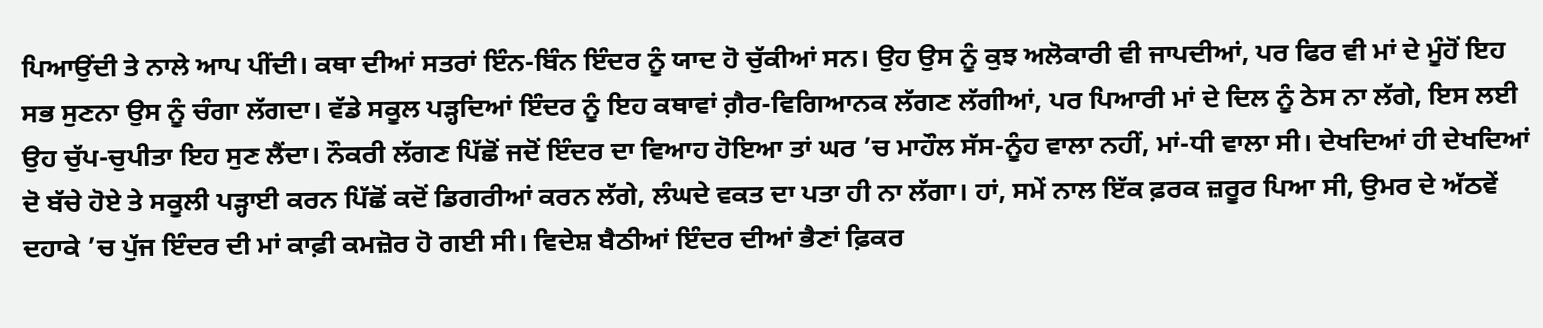ਪਿਆਉਂਦੀ ਤੇ ਨਾਲੇ ਆਪ ਪੀਂਦੀ। ਕਥਾ ਦੀਆਂ ਸਤਰਾਂ ਇੰਨ-ਬਿੰਨ ਇੰਦਰ ਨੂੰ ਯਾਦ ਹੋ ਚੁੱਕੀਆਂ ਸਨ। ਉਹ ਉਸ ਨੂੰ ਕੁਝ ਅਲੋਕਾਰੀ ਵੀ ਜਾਪਦੀਆਂ, ਪਰ ਫਿਰ ਵੀ ਮਾਂ ਦੇ ਮੂੰਹੋਂ ਇਹ ਸਭ ਸੁਣਨਾ ਉਸ ਨੂੰ ਚੰਗਾ ਲੱਗਦਾ। ਵੱਡੇ ਸਕੂਲ ਪੜ੍ਹਦਿਆਂ ਇੰਦਰ ਨੂੰ ਇਹ ਕਥਾਵਾਂ ਗ਼ੈਰ-ਵਿਗਿਆਨਕ ਲੱਗਣ ਲੱਗੀਆਂ, ਪਰ ਪਿਆਰੀ ਮਾਂ ਦੇ ਦਿਲ ਨੂੰ ਠੇਸ ਨਾ ਲੱਗੇ, ਇਸ ਲਈ ਉਹ ਚੁੱਪ-ਚੁਪੀਤਾ ਇਹ ਸੁਣ ਲੈਂਦਾ। ਨੌਕਰੀ ਲੱਗਣ ਪਿੱਛੋਂ ਜਦੋਂ ਇੰਦਰ ਦਾ ਵਿਆਹ ਹੋਇਆ ਤਾਂ ਘਰ ’ਚ ਮਾਹੌਲ ਸੱਸ-ਨੂੰਹ ਵਾਲਾ ਨਹੀਂ, ਮਾਂ-ਧੀ ਵਾਲਾ ਸੀ। ਦੇਖਦਿਆਂ ਹੀ ਦੇਖਦਿਆਂ ਦੋ ਬੱਚੇ ਹੋਏ ਤੇ ਸਕੂਲੀ ਪੜ੍ਹਾਈ ਕਰਨ ਪਿੱਛੋਂ ਕਦੋਂ ਡਿਗਰੀਆਂ ਕਰਨ ਲੱਗੇ, ਲੰਘਦੇ ਵਕਤ ਦਾ ਪਤਾ ਹੀ ਨਾ ਲੱਗਾ। ਹਾਂ, ਸਮੇਂ ਨਾਲ ਇੱਕ ਫ਼ਰਕ ਜ਼ਰੂਰ ਪਿਆ ਸੀ, ਉਮਰ ਦੇ ਅੱਠਵੇਂ ਦਹਾਕੇ ’ਚ ਪੁੱਜ ਇੰਦਰ ਦੀ ਮਾਂ ਕਾਫ਼ੀ ਕਮਜ਼ੋਰ ਹੋ ਗਈ ਸੀ। ਵਿਦੇਸ਼ ਬੈਠੀਆਂ ਇੰਦਰ ਦੀਆਂ ਭੈਣਾਂ ਫ਼ਿਕਰ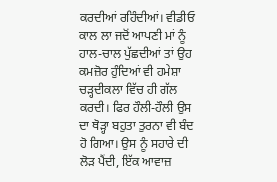ਕਰਦੀਆਂ ਰਹਿੰਦੀਆਂ। ਵੀਡੀਓ ਕਾਲ ਲਾ ਜਦੋਂ ਆਪਣੀ ਮਾਂ ਨੂੰ ਹਾਲ-ਚਾਲ ਪੁੱਛਦੀਆਂ ਤਾਂ ਉਹ ਕਮਜ਼ੋਰ ਹੁੰਦਿਆਂ ਵੀ ਹਮੇਸ਼ਾ ਚੜ੍ਹਦੀਕਲਾ ਵਿੱਚ ਹੀ ਗੱਲ ਕਰਦੀ। ਫਿਰ ਹੌਲੀ-ਹੌਲੀ ਉਸ ਦਾ ਥੋੜ੍ਹਾ ਬਹੁਤਾ ਤੁਰਨਾ ਵੀ ਬੰਦ ਹੋ ਗਿਆ। ਉਸ ਨੂੰ ਸਹਾਰੇ ਦੀ ਲੋੜ ਪੈਂਦੀ, ਇੱਕ ਆਵਾਜ਼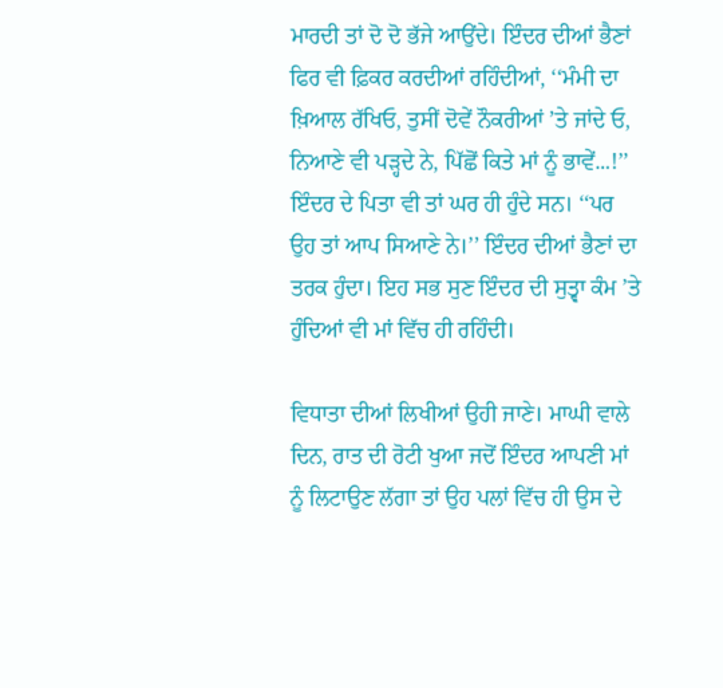ਮਾਰਦੀ ਤਾਂ ਦੋ ਦੋ ਭੱਜੇ ਆਉਂਦੇ। ਇੰਦਰ ਦੀਆਂ ਭੈਣਾਂ ਫਿਰ ਵੀ ਫ਼ਿਕਰ ਕਰਦੀਆਂ ਰਹਿੰਦੀਆਂ, ‘‘ਮੰਮੀ ਦਾ ਖ਼ਿਆਲ ਰੱਖਿਓ, ਤੁਸੀਂ ਦੋਵੇਂ ਨੌਕਰੀਆਂ ’ਤੇ ਜਾਂਦੇ ਓ, ਨਿਆਣੇ ਵੀ ਪੜ੍ਹਦੇ ਨੇ, ਪਿੱਛੋਂ ਕਿਤੇ ਮਾਂ ਨੂੰ ਭਾਵੇਂ...!’’ ਇੰਦਰ ਦੇ ਪਿਤਾ ਵੀ ਤਾਂ ਘਰ ਹੀ ਹੁੰਦੇ ਸਨ। ‘‘ਪਰ ਉਹ ਤਾਂ ਆਪ ਸਿਆਣੇ ਨੇ।’’ ਇੰਦਰ ਦੀਆਂ ਭੈਣਾਂ ਦਾ ਤਰਕ ਹੁੰਦਾ। ਇਹ ਸਭ ਸੁਣ ਇੰਦਰ ਦੀ ਸੁਤ੍ਵਾ ਕੰਮ ’ਤੇ ਹੁੰਦਿਆਂ ਵੀ ਮਾਂ ਵਿੱਚ ਹੀ ਰਹਿੰਦੀ।

ਵਿਧਾਤਾ ਦੀਆਂ ਲਿਖੀਆਂ ਉਹੀ ਜਾਣੇ। ਮਾਘੀ ਵਾਲੇ ਦਿਨ, ਰਾਤ ਦੀ ਰੋਟੀ ਖੁਆ ਜਦੋਂ ਇੰਦਰ ਆਪਣੀ ਮਾਂ ਨੂੰ ਲਿਟਾਉਣ ਲੱਗਾ ਤਾਂ ਉਹ ਪਲਾਂ ਵਿੱਚ ਹੀ ਉਸ ਦੇ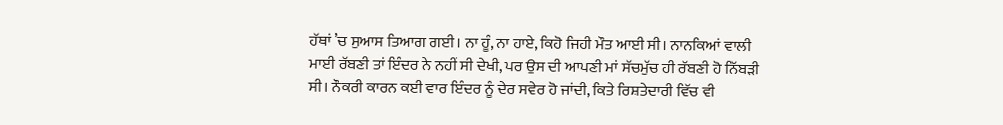ਹੱਥਾਂ ’ਚ ਸੁਆਸ ਤਿਆਗ ਗਈ। ਨਾ ਹੂੰ, ਨਾ ਹਾਏ, ਕਿਹੋ ਜਿਹੀ ਮੌਤ ਆਈ ਸੀ। ਨਾਨਕਿਆਂ ਵਾਲੀ ਮਾਈ ਰੱਬਣੀ ਤਾਂ ਇੰਦਰ ਨੇ ਨਹੀਂ ਸੀ ਦੇਖੀ, ਪਰ ਉਸ ਦੀ ਆਪਣੀ ਮਾਂ ਸੱਚਮੁੱਚ ਹੀ ਰੱਬਣੀ ਹੋ ਨਿੱਬੜੀ ਸੀ। ਨੌਕਰੀ ਕਾਰਨ ਕਈ ਵਾਰ ਇੰਦਰ ਨੂੰ ਦੇਰ ਸਵੇਰ ਹੋ ਜਾਂਦੀ, ਕਿਤੇ ਰਿਸ਼ਤੇਦਾਰੀ ਵਿੱਚ ਵੀ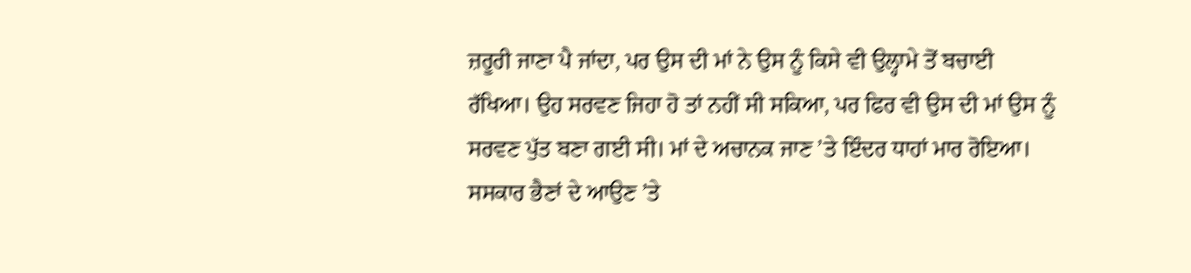ਜ਼ਰੂਰੀ ਜਾਣਾ ਪੈ ਜਾਂਦਾ, ਪਰ ਉਸ ਦੀ ਮਾਂ ਨੇ ਉਸ ਨੂੰ ਕਿਸੇ ਵੀ ਉਲ੍ਹਾਮੇ ਤੋਂ ਬਚਾਈ ਰੱਖਿਆ। ਉਹ ਸਰਵਣ ਜਿਹਾ ਹੋ ਤਾਂ ਨਹੀਂ ਸੀ ਸਕਿਆ, ਪਰ ਫਿਰ ਵੀ ਉਸ ਦੀ ਮਾਂ ਉਸ ਨੂੰ ਸਰਵਣ ਪੁੱਤ ਬਣਾ ਗਈ ਸੀ। ਮਾਂ ਦੇ ਅਚਾਨਕ ਜਾਣ ’ਤੇ ਇੰਦਰ ਧਾਹਾਂ ਮਾਰ ਰੋਇਆ। ਸਸਕਾਰ ਭੈਣਾਂ ਦੇ ਆਉਣ ’ਤੇ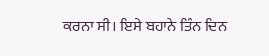ਕਰਨਾ ਸੀ। ਇਸੇ ਬਹਾਨੇ ਤਿੰਨ ਦਿਨ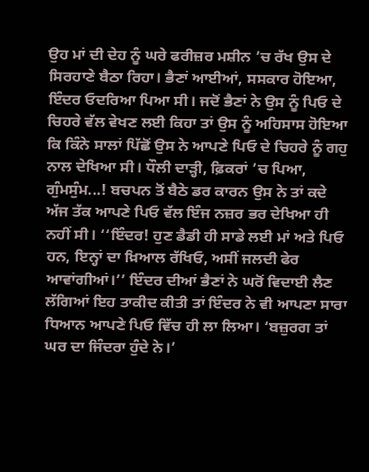ਉਹ ਮਾਂ ਦੀ ਦੇਹ ਨੂੰ ਘਰੇ ਫਰੀਜ਼ਰ ਮਸ਼ੀਨ ’ਚ ਰੱਖ ਉਸ ਦੇ ਸਿਰਹਾਣੇ ਬੈਠਾ ਰਿਹਾ। ਭੈਣਾਂ ਆਈਆਂ, ਸਸਕਾਰ ਹੋਇਆ, ਇੰਦਰ ਓਦਰਿਆ ਪਿਆ ਸੀ। ਜਦੋਂ ਭੈਣਾਂ ਨੇ ਉਸ ਨੂੰ ਪਿਓ ਦੇ ਚਿਹਰੇ ਵੱਲ ਵੇਖਣ ਲਈ ਕਿਹਾ ਤਾਂ ਉਸ ਨੂੰ ਅਹਿਸਾਸ ਹੋਇਆ ਕਿ ਕਿੰਨੇ ਸਾਲਾਂ ਪਿੱਛੋਂ ਉਸ ਨੇ ਆਪਣੇ ਪਿਓ ਦੇ ਚਿਹਰੇ ਨੂੰ ਗਹੁ ਨਾਲ ਦੇਖਿਆ ਸੀ। ਧੌਲੀ ਦਾੜ੍ਹੀ, ਫ਼ਿਕਰਾਂ ’ਚ ਪਿਆ, ਗੁੰਮਸੁੰਮ...! ਬਚਪਨ ਤੋਂ ਬੈਠੇ ਡਰ ਕਾਰਨ ਉਸ ਨੇ ਤਾਂ ਕਦੇ ਅੱਜ ਤੱਕ ਆਪਣੇ ਪਿਓ ਵੱਲ ਇੰਜ ਨਜ਼ਰ ਭਰ ਦੇਖਿਆ ਹੀ ਨਹੀਂ ਸੀ। ‘‘ਇੰਦਰ! ਹੁਣ ਡੈਡੀ ਹੀ ਸਾਡੇ ਲਈ ਮਾਂ ਅਤੇ ਪਿਓ ਹਨ, ਇਨ੍ਹਾਂ ਦਾ ਖ਼ਿਆਲ ਰੱਖਿਓ, ਅਸੀਂ ਜਲਦੀ ਫੇਰ ਆਵਾਂਗੀਆਂ।’’ ਇੰਦਰ ਦੀਆਂ ਭੈਣਾਂ ਨੇ ਘਰੋਂ ਵਿਦਾਈ ਲੈਣ ਲੱਗਿਆਂ ਇਹ ਤਾਕੀਦ ਕੀਤੀ ਤਾਂ ਇੰਦਰ ਨੇ ਵੀ ਆਪਣਾ ਸਾਰਾ ਧਿਆਨ ਆਪਣੇ ਪਿਓ ਵਿੱਚ ਹੀ ਲਾ ਲਿਆ। ‘ਬਜ਼ੁਰਗ ਤਾਂ ਘਰ ਦਾ ਜਿੰਦਰਾ ਹੁੰਦੇ ਨੇ।’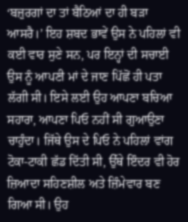‘ਬਜ਼ੁਰਗਾਂ ਦਾ ਤਾਂ ਬੈਠਿਆਂ ਦਾ ਹੀ ਬੜਾ ਆਸਰੈ।’ ਇਹ ਸ਼ਬਦ ਭਾਵੇਂ ਉਸ ਨੇ ਪਹਿਲਾਂ ਵੀ ਕਈ ਵਾਰ ਸੁਣੇ ਸਨ, ਪਰ ਇਨ੍ਹਾਂ ਦੀ ਸਚਾਈ ਉਸ ਨੂੰ ਆਪਣੀ ਮਾਂ ਦੇ ਜਾਣ ਪਿੱਛੋਂ ਹੀ ਪਤਾ ਲੱਗੀ ਸੀ। ਇਸੇ ਲਈ ਉਹ ਆਪਣਾ ਬਚਿਆ ਸਹਾਰਾ, ਆਪਣਾ ਪਿਓ ਨਹੀਂ ਸੀ ਗੁਆਉਣਾ ਚਾਹੁੰਦਾ। ਜਿੱਥੇ ਉਸ ਦੇ ਪਿਓ ਨੇ ਪਹਿਲਾਂ ਵਾਂਗ ਟੋਕਾ-ਟਾਕੀ ਛੱਡ ਦਿੱਤੀ ਸੀ, ਉੱਥੇ ਇੰਦਰ ਵੀ ਹੋਰ ਜ਼ਿਆਦਾ ਸਹਿਣਸ਼ੀਲ ਅਤੇ ਜ਼ਿੰਮੇਵਾਰ ਬਣ ਗਿਆ ਸੀ। ਉਹ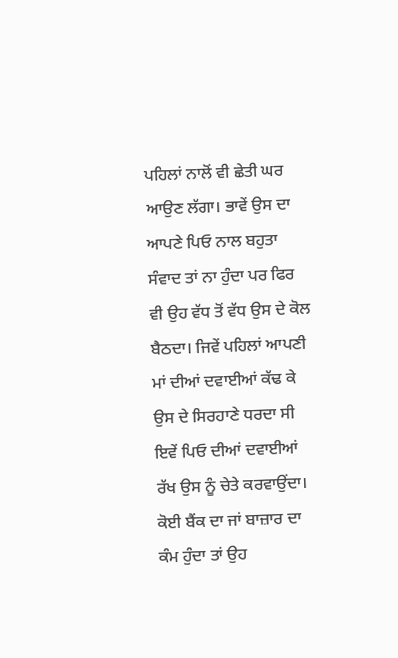ਪਹਿਲਾਂ ਨਾਲੋਂ ਵੀ ਛੇਤੀ ਘਰ ਆਉਣ ਲੱਗਾ। ਭਾਵੇਂ ਉਸ ਦਾ ਆਪਣੇ ਪਿਓ ਨਾਲ ਬਹੁਤਾ ਸੰਵਾਦ ਤਾਂ ਨਾ ਹੁੰਦਾ ਪਰ ਫਿਰ ਵੀ ਉਹ ਵੱਧ ਤੋਂ ਵੱਧ ਉਸ ਦੇ ਕੋਲ ਬੈਠਦਾ। ਜਿਵੇਂ ਪਹਿਲਾਂ ਆਪਣੀ ਮਾਂ ਦੀਆਂ ਦਵਾਈਆਂ ਕੱਢ ਕੇ ਉਸ ਦੇ ਸਿਰਹਾਣੇ ਧਰਦਾ ਸੀ ਇਵੇਂ ਪਿਓ ਦੀਆਂ ਦਵਾਈਆਂ ਰੱਖ ਉਸ ਨੂੰ ਚੇਤੇ ਕਰਵਾਉਂਦਾ। ਕੋਈ ਬੈਂਕ ਦਾ ਜਾਂ ਬਾਜ਼ਾਰ ਦਾ ਕੰਮ ਹੁੰਦਾ ਤਾਂ ਉਹ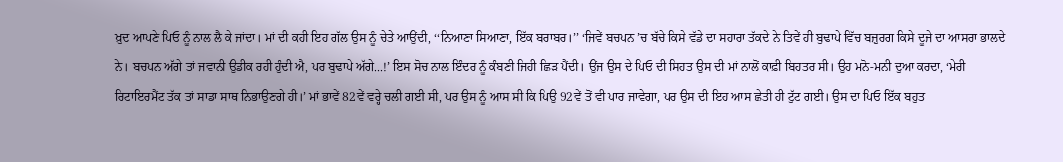ਖ਼ੁਦ ਆਪਣੇ ਪਿਓ ਨੂੰ ਨਾਲ ਲੈ ਕੇ ਜਾਂਦਾ। ਮਾਂ ਦੀ ਕਹੀ ਇਹ ਗੱਲ ਉਸ ਨੂੰ ਚੇਤੇ ਆਉਂਦੀ, ‘‘ਨਿਆਣਾ ਸਿਆਣਾ, ਇੱਕ ਬਰਾਬਰ।’’ ‘ਜਿਵੇਂ ਬਚਪਨ ’ਚ ਬੱਚੇ ਕਿਸੇ ਵੱਡੇ ਦਾ ਸਹਾਰਾ ਤੱਕਦੇ ਨੇ ਤਿਵੇਂ ਹੀ ਬੁਢਾਪੇ ਵਿੱਚ ਬਜ਼ੁਰਗ ਕਿਸੇ ਦੂਜੇ ਦਾ ਆਸਰਾ ਭਾਲਦੇ ਨੇ। ਬਚਪਨ ਅੱਗੇ ਤਾਂ ਜਵਾਨੀ ਉਡੀਕ ਰਹੀ ਹੁੰਦੀ ਐ, ਪਰ ਬੁਢਾਪੇ ਅੱਗੇ...!’ ਇਸ ਸੋਚ ਨਾਲ ਇੰਦਰ ਨੂੰ ਕੰਬਣੀ ਜਿਹੀ ਛਿੜ ਪੈਂਦੀ। ਉਂਜ ਉਸ ਦੇ ਪਿਓ ਦੀ ਸਿਹਤ ਉਸ ਦੀ ਮਾਂ ਨਾਲੋਂ ਕਾਫ਼ੀ ਬਿਹਤਰ ਸੀ। ਉਹ ਮਨੋ-ਮਨੀ ਦੁਆ ਕਰਦਾ, ‘ਮੇਰੀ ਰਿਟਾਇਰਮੈਂਟ ਤੱਕ ਤਾਂ ਸਾਡਾ ਸਾਥ ਨਿਭਾਉਣਗੇ ਹੀ।’ ਮਾਂ ਭਾਵੇਂ 82ਵੇਂ ਵਰ੍ਹੇ ਚਲੀ ਗਈ ਸੀ, ਪਰ ਉਸ ਨੂੰ ਆਸ ਸੀ ਕਿ ਪਿਉ 92ਵੇਂ ਤੋਂ ਵੀ ਪਾਰ ਜਾਵੇਗਾ, ਪਰ ਉਸ ਦੀ ਇਹ ਆਸ ਛੇਤੀ ਹੀ ਟੁੱਟ ਗਈ। ਉਸ ਦਾ ਪਿਓ ਇੱਕ ਬਹੁਤ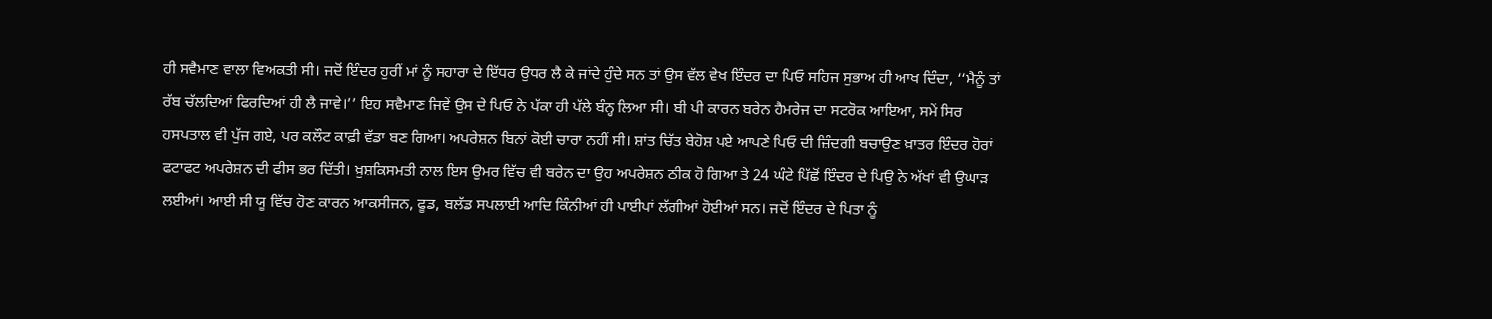ਹੀ ਸਵੈਮਾਣ ਵਾਲਾ ਵਿਅਕਤੀ ਸੀ। ਜਦੋਂ ਇੰਦਰ ਹੁਰੀਂ ਮਾਂ ਨੂੰ ਸਹਾਰਾ ਦੇ ਇੱਧਰ ਉਧਰ ਲੈ ਕੇ ਜਾਂਦੇ ਹੁੰਦੇ ਸਨ ਤਾਂ ਉਸ ਵੱਲ ਵੇਖ ਇੰਦਰ ਦਾ ਪਿਓ ਸਹਿਜ ਸੁਭਾਅ ਹੀ ਆਖ ਦਿੰਦਾ, ‘‘ਮੈਨੂੰ ਤਾਂ ਰੱਬ ਚੱਲਦਿਆਂ ਫਿਰਦਿਆਂ ਹੀ ਲੈ ਜਾਵੇ।’’ ਇਹ ਸਵੈਮਾਣ ਜਿਵੇਂ ਉਸ ਦੇ ਪਿਓ ਨੇ ਪੱਕਾ ਹੀ ਪੱਲੇ ਬੰਨ੍ਹ ਲਿਆ ਸੀ। ਬੀ ਪੀ ਕਾਰਨ ਬਰੇਨ ਹੈਮਰੇਜ ਦਾ ਸਟਰੋਕ ਆਇਆ, ਸਮੇਂ ਸਿਰ ਹਸਪਤਾਲ ਵੀ ਪੁੱਜ ਗਏ, ਪਰ ਕਲੌਟ ਕਾਫ਼ੀ ਵੱਡਾ ਬਣ ਗਿਆ। ਅਪਰੇਸ਼ਨ ਬਿਨਾਂ ਕੋਈ ਚਾਰਾ ਨਹੀਂ ਸੀ। ਸ਼ਾਂਤ ਚਿੱਤ ਬੇਹੋਸ਼ ਪਏ ਆਪਣੇ ਪਿਓ ਦੀ ਜ਼ਿੰਦਗੀ ਬਚਾਉਣ ਖ਼ਾਤਰ ਇੰਦਰ ਹੋਰਾਂ ਫਟਾਫਟ ਅਪਰੇਸ਼ਨ ਦੀ ਫੀਸ ਭਰ ਦਿੱਤੀ। ਖ਼ੁਸ਼ਕਿਸਮਤੀ ਨਾਲ ਇਸ ਉਮਰ ਵਿੱਚ ਵੀ ਬਰੇਨ ਦਾ ਉਹ ਅਪਰੇਸ਼ਨ ਠੀਕ ਹੋ ਗਿਆ ਤੇ 24 ਘੰਟੇ ਪਿੱਛੋਂ ਇੰਦਰ ਦੇ ਪਿਉ ਨੇ ਅੱਖਾਂ ਵੀ ਉਘਾੜ ਲਈਆਂ। ਆਈ ਸੀ ਯੂ ਵਿੱਚ ਹੋਣ ਕਾਰਨ ਆਕਸੀਜਨ, ਫੂਡ, ਬਲੱਡ ਸਪਲਾਈ ਆਦਿ ਕਿੰਨੀਆਂ ਹੀ ਪਾਈਪਾਂ ਲੱਗੀਆਂ ਹੋਈਆਂ ਸਨ। ਜਦੋਂ ਇੰਦਰ ਦੇ ਪਿਤਾ ਨੂੰ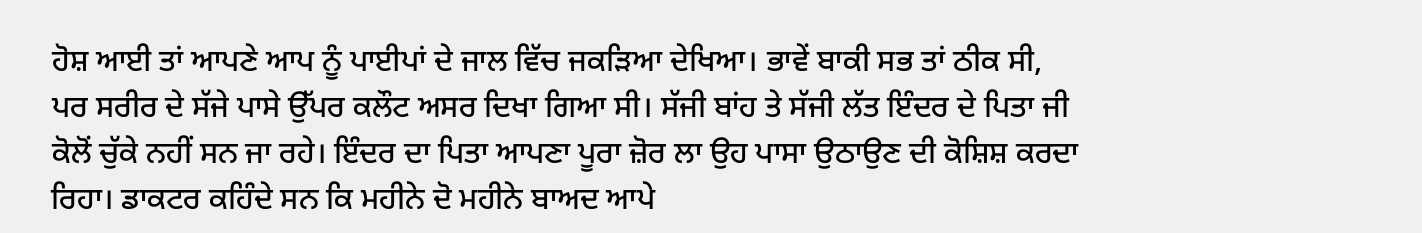ਹੋਸ਼ ਆਈ ਤਾਂ ਆਪਣੇ ਆਪ ਨੂੰ ਪਾਈਪਾਂ ਦੇ ਜਾਲ ਵਿੱਚ ਜਕੜਿਆ ਦੇਖਿਆ। ਭਾਵੇਂ ਬਾਕੀ ਸਭ ਤਾਂ ਠੀਕ ਸੀ, ਪਰ ਸਰੀਰ ਦੇ ਸੱਜੇ ਪਾਸੇ ਉੱਪਰ ਕਲੌਟ ਅਸਰ ਦਿਖਾ ਗਿਆ ਸੀ। ਸੱਜੀ ਬਾਂਹ ਤੇ ਸੱਜੀ ਲੱਤ ਇੰਦਰ ਦੇ ਪਿਤਾ ਜੀ ਕੋਲੋਂ ਚੁੱਕੇ ਨਹੀਂ ਸਨ ਜਾ ਰਹੇ। ਇੰਦਰ ਦਾ ਪਿਤਾ ਆਪਣਾ ਪੂਰਾ ਜ਼ੋਰ ਲਾ ਉਹ ਪਾਸਾ ਉਠਾਉਣ ਦੀ ਕੋਸ਼ਿਸ਼ ਕਰਦਾ ਰਿਹਾ। ਡਾਕਟਰ ਕਹਿੰਦੇ ਸਨ ਕਿ ਮਹੀਨੇ ਦੋ ਮਹੀਨੇ ਬਾਅਦ ਆਪੇ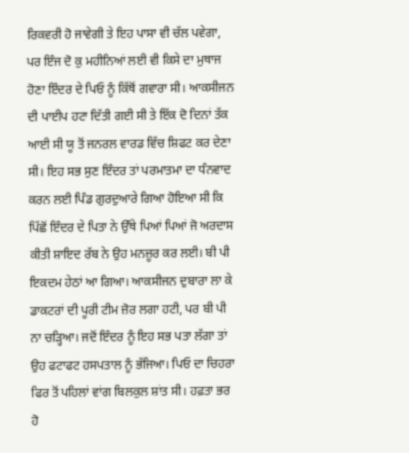ਰਿਕਵਰੀ ਹੋ ਜਾਵੇਗੀ ਤੇ ਇਹ ਪਾਸਾ ਵੀ ਚੱਲ ਪਵੇਗਾ, ਪਰ ਇੰਜ ਦੋ ਕੁ ਮਹੀਨਿਆਂ ਲਈ ਵੀ ਕਿਸੇ ਦਾ ਮੁਥਾਜ ਹੋਣਾ ਇੰਦਰ ਦੇ ਪਿਓ ਨੂੰ ਕਿੱਥੋਂ ਗਵਾਰਾ ਸੀ। ਆਕਸੀਜਨ ਦੀ ਪਾਈਪ ਹਟਾ ਦਿੱਤੀ ਗਈ ਸੀ ਤੇ ਇੱਕ ਦੋ ਦਿਨਾਂ ਤੱਕ ਆਈ ਸੀ ਯੂ ਤੋਂ ਜਨਰਲ ਵਾਰਡ ਵਿੱਚ ਸ਼ਿਫਟ ਕਰ ਦੇਣਾ ਸੀ। ਇਹ ਸਭ ਸੁਣ ਇੰਦਰ ਤਾਂ ਪਰਮਾਤਮਾ ਦਾ ਧੰਨਵਾਦ ਕਰਨ ਲਈ ਪਿੰਡ ਗੁਰਦੁਆਰੇ ਗਿਆ ਹੋਇਆ ਸੀ ਕਿ ਪਿੱਛੋਂ ਇੰਦਰ ਦੇ ਪਿਤਾ ਨੇ ਉੱਥੇ ਪਿਆਂ ਪਿਆਂ ਜੋ ਅਰਦਾਸ ਕੀਤੀ ਸ਼ਾਇਦ ਰੱਬ ਨੇ ਉਹ ਮਨਜ਼ੂਰ ਕਰ ਲਈ। ਬੀ ਪੀ ਇਕਦਮ ਹੇਠਾਂ ਆ ਗਿਆ। ਆਕਸੀਜਨ ਦੁਬਾਰਾ ਲਾ ਕੇ ਡਾਕਟਰਾਂ ਦੀ ਪੂਰੀ ਟੀਮ ਜ਼ੋਰ ਲਗਾ ਹਟੀ, ਪਰ ਬੀ ਪੀ ਨਾ ਚੜ੍ਹਿਆ। ਜਦੋਂ ਇੰਦਰ ਨੂੰ ਇਹ ਸਭ ਪਤਾ ਲੱਗਾ ਤਾਂ ਉਹ ਫਟਾਫਟ ਹਸਪਤਾਲ ਨੂੰ ਭੱਜਿਆ। ਪਿਓ ਦਾ ਚਿਹਰਾ ਫਿਰ ਤੋਂ ਪਹਿਲਾਂ ਵਾਂਗ ਬਿਲਕੁਲ ਸ਼ਾਂਤ ਸੀ। ਹਫ਼ਤਾ ਭਰ ਹੋ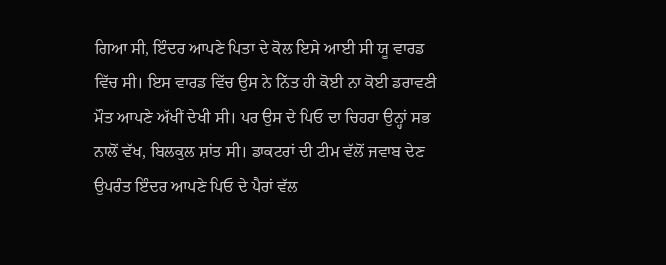ਗਿਆ ਸੀ, ਇੰਦਰ ਆਪਣੇ ਪਿਤਾ ਦੇ ਕੋਲ ਇਸੇ ਆਈ ਸੀ ਯੂ ਵਾਰਡ ਵਿੱਚ ਸੀ। ਇਸ ਵਾਰਡ ਵਿੱਚ ਉਸ ਨੇ ਨਿੱਤ ਹੀ ਕੋਈ ਨਾ ਕੋਈ ਡਰਾਵਣੀ ਮੌਤ ਆਪਣੇ ਅੱਖੀਂ ਦੇਖੀ ਸੀ। ਪਰ ਉਸ ਦੇ ਪਿਓ ਦਾ ਚਿਹਰਾ ਉਨ੍ਹਾਂ ਸਭ ਨਾਲੋਂ ਵੱਖ, ਬਿਲਕੁਲ ਸ਼ਾਂਤ ਸੀ। ਡਾਕਟਰਾਂ ਦੀ ਟੀਮ ਵੱਲੋਂ ਜਵਾਬ ਦੇਣ ਉਪਰੰਤ ਇੰਦਰ ਆਪਣੇ ਪਿਓ ਦੇ ਪੈਰਾਂ ਵੱਲ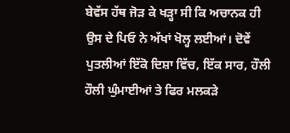ਬੇਵੱਸ ਹੱਥ ਜੋੜ ਕੇ ਖੜ੍ਹਾ ਸੀ ਕਿ ਅਚਾਨਕ ਹੀ ਉਸ ਦੇ ਪਿਓ ਨੇ ਅੱਖਾਂ ਖੋਲ੍ਹ ਲਈਆਂ। ਦੋਵੇਂ ਪੁਤਲੀਆਂ ਇੱਕੋ ਦਿਸ਼ਾ ਵਿੱਚ, ਇੱਕ ਸਾਰ, ਹੌਲੀ ਹੌਲੀ ਘੁੰਮਾਈਆਂ ਤੇ ਫਿਰ ਮਲਕੜੇ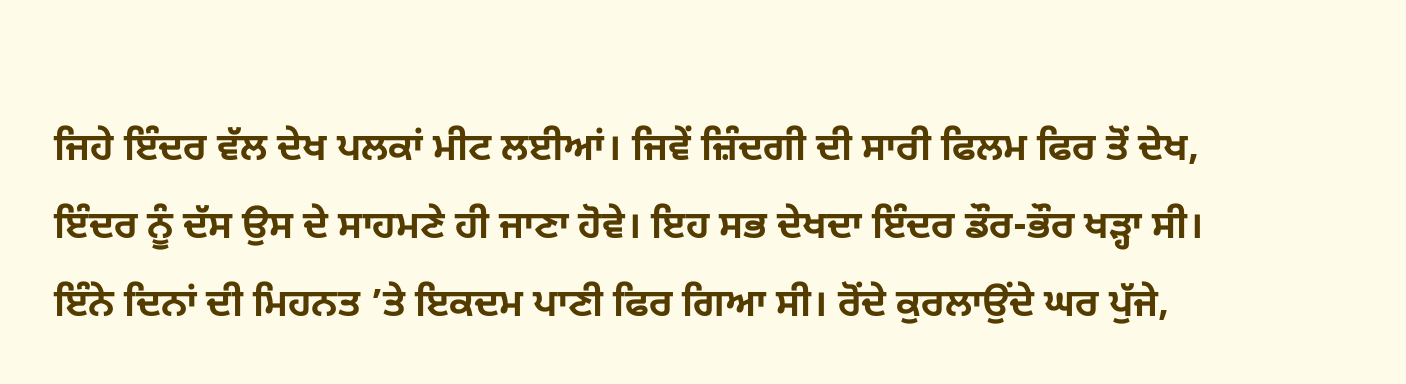ਜਿਹੇ ਇੰਦਰ ਵੱਲ ਦੇਖ ਪਲਕਾਂ ਮੀਟ ਲਈਆਂ। ਜਿਵੇਂ ਜ਼ਿੰਦਗੀ ਦੀ ਸਾਰੀ ਫਿਲਮ ਫਿਰ ਤੋਂ ਦੇਖ, ਇੰਦਰ ਨੂੰ ਦੱਸ ਉਸ ਦੇ ਸਾਹਮਣੇ ਹੀ ਜਾਣਾ ਹੋਵੇ। ਇਹ ਸਭ ਦੇਖਦਾ ਇੰਦਰ ਡੌਰ-ਭੌਰ ਖੜ੍ਹਾ ਸੀ। ਇੰਨੇ ਦਿਨਾਂ ਦੀ ਮਿਹਨਤ ’ਤੇ ਇਕਦਮ ਪਾਣੀ ਫਿਰ ਗਿਆ ਸੀ। ਰੋਂਦੇ ਕੁਰਲਾਉਂਦੇ ਘਰ ਪੁੱਜੇ,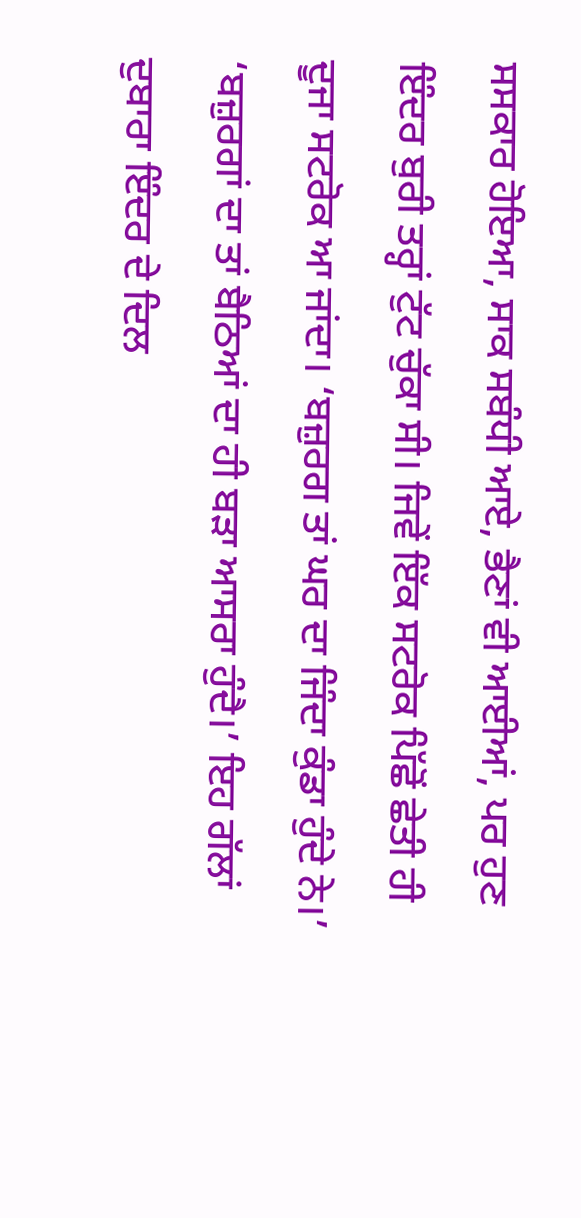ਸਸਕਾਰ ਹੋਇਆ, ਸਾਕ ਸਬੰਧੀ ਆਏ, ਭੈਣਾਂ ਵੀ ਆਈਆਂ, ਪਰ ਹੁਣ ਇੰਦਰ ਬੁਰੀ ਤਰ੍ਹਾਂ ਟੁੱਟ ਚੁੱਕਾ ਸੀ। ਜਿਵੇਂ ਇੱਕ ਸਟਰੋਕ ਪਿੱਛੋਂ ਛੇਤੀ ਹੀ ਦੂਜਾ ਸਟਰੋਕ ਆ ਜਾਂਦਾ। ‘ਬਜ਼ੁਰਗ ਤਾਂ ਘਰ ਦਾ ਜਿੰਦਾ ਕੁੰਡਾ ਹੁੰਦੇ ਨੇ।’ ‘ਬਜ਼ੁਰਗਾਂ ਦਾ ਤਾਂ ਬੈਠਿਆਂ ਦਾ ਹੀ ਬੜਾ ਆਸਰਾ ਹੁੰਦੈ।’ ਇਹ ਗੱਲਾਂ ਦੁਬਾਰਾ ਇੰਦਰ ਦੇ ਦਿਲ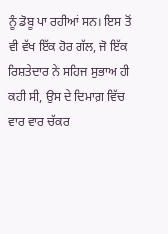ਨੂੰ ਡੋਬੂ ਪਾ ਰਹੀਆਂ ਸਨ। ਇਸ ਤੋਂ ਵੀ ਵੱਖ ਇੱਕ ਹੋਰ ਗੱਲ, ਜੋ ਇੱਕ ਰਿਸ਼ਤੇਦਾਰ ਨੇ ਸਹਿਜ ਸੁਭਾਅ ਹੀ ਕਹੀ ਸੀ, ਉਸ ਦੇ ਦਿਮਾਗ਼ ਵਿੱਚ ਵਾਰ ਵਾਰ ਚੱਕਰ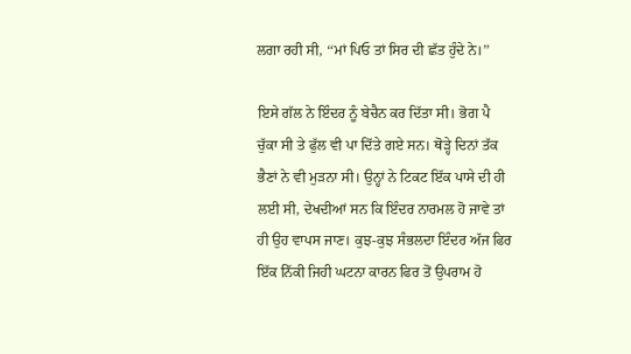ਲਗਾ ਰਹੀ ਸੀ, ‘‘ਮਾਂ ਪਿਓ ਤਾਂ ਸਿਰ ਦੀ ਛੱਤ ਹੁੰਦੇ ਨੇ।’’

ਇਸੇ ਗੱਲ ਨੇ ਇੰਦਰ ਨੂੰ ਬੇਚੈਨ ਕਰ ਦਿੱਤਾ ਸੀ। ਭੋਗ ਪੈ ਚੁੱਕਾ ਸੀ ਤੇ ਫੁੱਲ ਵੀ ਪਾ ਦਿੱਤੇ ਗਏ ਸਨ। ਥੋੜ੍ਹੇ ਦਿਨਾਂ ਤੱਕ ਭੈਣਾਂ ਨੇ ਵੀ ਮੁੜਨਾ ਸੀ। ਉਨ੍ਹਾਂ ਨੇ ਟਿਕਟ ਇੱਕ ਪਾਸੇ ਦੀ ਹੀ ਲਈ ਸੀ, ਦੇਖਦੀਆਂ ਸਨ ਕਿ ਇੰਦਰ ਨਾਰਮਲ ਹੋ ਜਾਵੇ ਤਾਂ ਹੀ ਉਹ ਵਾਪਸ ਜਾਣ। ਕੁਝ-ਕੁਝ ਸੰਭਲਦਾ ਇੰਦਰ ਅੱਜ ਫਿਰ ਇੱਕ ਨਿੱਕੀ ਜਿਹੀ ਘਟਨਾ ਕਾਰਨ ਫਿਰ ਤੋਂ ਉਪਰਾਮ ਹੋ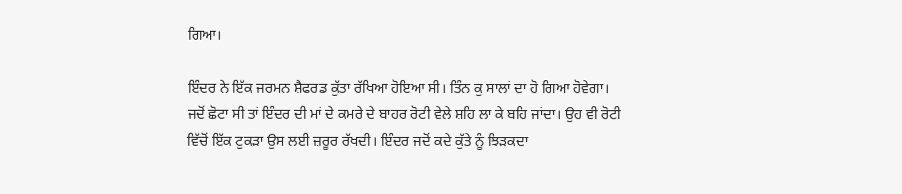ਗਿਆ।

ਇੰਦਰ ਨੇ ਇੱਕ ਜਰਮਨ ਸ਼ੈਫਰਡ ਕੁੱਤਾ ਰੱਖਿਆ ਹੋਇਆ ਸੀ। ਤਿੰਨ ਕੁ ਸਾਲਾਂ ਦਾ ਹੋ ਗਿਆ ਹੋਵੇਗਾ। ਜਦੋਂ ਛੋਟਾ ਸੀ ਤਾਂ ਇੰਦਰ ਦੀ ਮਾਂ ਦੇ ਕਮਰੇ ਦੇ ਬਾਹਰ ਰੋਟੀ ਵੇਲੇ ਸ਼ਹਿ ਲਾ ਕੇ ਬਹਿ ਜਾਂਦਾ। ਉਹ ਵੀ ਰੋਟੀ ਵਿੱਚੋਂ ਇੱਕ ਟੁਕੜਾ ਉਸ ਲਈ ਜ਼ਰੂਰ ਰੱਖਦੀ। ਇੰਦਰ ਜਦੋਂ ਕਦੇ ਕੁੱਤੇ ਨੂੰ ਝਿੜਕਦਾ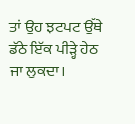ਤਾਂ ਉਹ ਝਟਪਟ ਉੱਥੇ ਡੱਠੇ ਇੱਕ ਪੀੜ੍ਹੇ ਹੇਠ ਜਾ ਲੁਕਦਾ।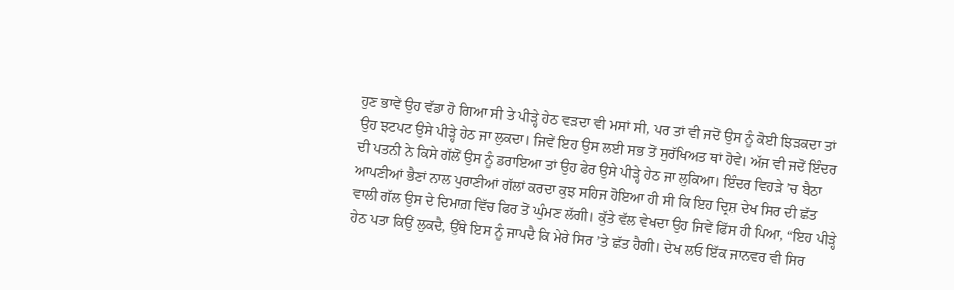ਹੁਣ ਭਾਵੇਂ ਉਹ ਵੱਡਾ ਹੋ ਗਿਆ ਸੀ ਤੇ ਪੀੜ੍ਹੇ ਹੇਠ ਵੜਦਾ ਵੀ ਮਸਾਂ ਸੀ, ਪਰ ਤਾਂ ਵੀ ਜਦੋਂ ਉਸ ਨੂੰ ਕੋਈ ਝਿੜਕਦਾ ਤਾਂ ਉਹ ਝਟਪਟ ਉਸੇ ਪੀੜ੍ਹੇ ਹੇਠ ਜਾ ਲੁਕਦਾ। ਜਿਵੇਂ ਇਹ ਉਸ ਲਈ ਸਭ ਤੋਂ ਸੁਰੱਖਿਅਤ ਥਾਂ ਹੋਵੇ। ਅੱਜ ਵੀ ਜਦੋਂ ਇੰਦਰ ਦੀ ਪਤਨੀ ਨੇ ਕਿਸੇ ਗੱਲੋਂ ਉਸ ਨੂੰ ਡਰਾਇਆ ਤਾਂ ਉਹ ਫੇਰ ਉਸੇ ਪੀੜ੍ਹੇ ਹੇਠ ਜਾ ਲੁਕਿਆ। ਇੰਦਰ ਵਿਹੜੇ ’ਚ ਬੈਠਾ ਆਪਣੀਆਂ ਭੈਣਾਂ ਨਾਲ ਪੁਰਾਣੀਆਂ ਗੱਲਾਂ ਕਰਦਾ ਕੁਝ ਸਹਿਜ ਹੋਇਆ ਹੀ ਸੀ ਕਿ ਇਹ ਦ੍ਰਿਸ਼ ਦੇਖ ਸਿਰ ਦੀ ਛੱਤ ਵਾਲੀ ਗੱਲ ਉਸ ਦੇ ਦਿਮਾਗ਼ ਵਿੱਚ ਫਿਰ ਤੋਂ ਘੁੰਮਣ ਲੱਗੀ। ਕੁੱਤੇ ਵੱਲ ਵੇਖਦਾ ਉਹ ਜਿਵੇਂ ਫਿੱਸ ਹੀ ਪਿਆ, “ਇਹ ਪੀੜ੍ਹੇ ਹੇਠ ਪਤਾ ਕਿਉਂ ਲੁਕਦੈ, ਉੱਥੇ ਇਸ ਨੂੰ ਜਾਪਦੈ ਕਿ ਮੇਰੇ ਸਿਰ ’ਤੇ ਛੱਤ ਹੈਗੀ। ਦੇਖ ਲਓ ਇੱਕ ਜਾਨਵਰ ਵੀ ਸਿਰ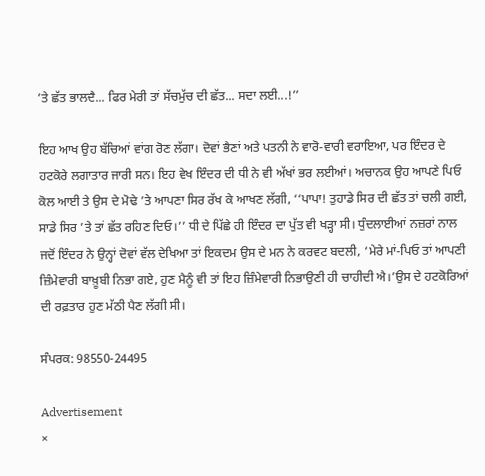’ਤੇ ਛੱਤ ਭਾਲਦੈ... ਫਿਰ ਮੇਰੀ ਤਾਂ ਸੱਚਮੁੱਚ ਦੀ ਛੱਤ... ਸਦਾ ਲਈ...!’’

ਇਹ ਆਖ ਉਹ ਬੱਚਿਆਂ ਵਾਂਗ ਰੋਣ ਲੱਗਾ। ਦੋਵਾਂ ਭੈਣਾਂ ਅਤੇ ਪਤਨੀ ਨੇ ਵਾਰੋ-ਵਾਰੀ ਵਰਾਇਆ, ਪਰ ਇੰਦਰ ਦੇ ਹਟਕੋਰੇ ਲਗਾਤਾਰ ਜਾਰੀ ਸਨ। ਇਹ ਵੇਖ ਇੰਦਰ ਦੀ ਧੀ ਨੇ ਵੀ ਅੱਖਾਂ ਭਰ ਲਈਆਂ। ਅਚਾਨਕ ਉਹ ਆਪਣੇ ਪਿਓ ਕੋਲ ਆਈ ਤੇ ਉਸ ਦੇ ਮੋਢੇ ’ਤੇ ਆਪਣਾ ਸਿਰ ਰੱਖ ਕੇ ਆਖਣ ਲੱਗੀ, ‘‘ਪਾਪਾ! ਤੁਹਾਡੇ ਸਿਰ ਦੀ ਛੱਤ ਤਾਂ ਚਲੀ ਗਈ, ਸਾਡੇ ਸਿਰ ’ਤੇ ਤਾਂ ਛੱਤ ਰਹਿਣ ਦਿਓ।’’ ਧੀ ਦੇ ਪਿੱਛੇ ਹੀ ਇੰਦਰ ਦਾ ਪੁੱਤ ਵੀ ਖੜ੍ਹਾ ਸੀ। ਧੁੰਦਲਾਈਆਂ ਨਜ਼ਰਾਂ ਨਾਲ ਜਦੋਂ ਇੰਦਰ ਨੇ ਉਨ੍ਹਾਂ ਦੋਵਾਂ ਵੱਲ ਦੇਖਿਆ ਤਾਂ ਇਕਦਮ ਉਸ ਦੇ ਮਨ ਨੇ ਕਰਵਟ ਬਦਲੀ, ‘ਮੇਰੇ ਮਾਂ-ਪਿਓ ਤਾਂ ਆਪਣੀ ਜ਼ਿੰਮੇਵਾਰੀ ਬਾਖ਼ੂਬੀ ਨਿਭਾ ਗਏ, ਹੁਣ ਮੈਨੂੰ ਵੀ ਤਾਂ ਇਹ ਜ਼ਿੰਮੇਵਾਰੀ ਨਿਭਾਉਣੀ ਹੀ ਚਾਹੀਦੀ ਐ।’ਉਸ ਦੇ ਹਟਕੋਰਿਆਂ ਦੀ ਰਫ਼ਤਾਰ ਹੁਣ ਮੱਠੀ ਪੈਣ ਲੱਗੀ ਸੀ।

ਸੰਪਰਕ: 98550-24495

Advertisement
×